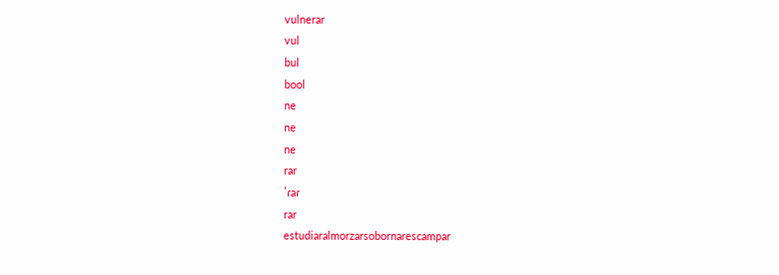vulnerar
vul
bul
bool
ne
ne
ne
rar
ˈɾaɾ
rar
estudiaralmorzarsobornarescampar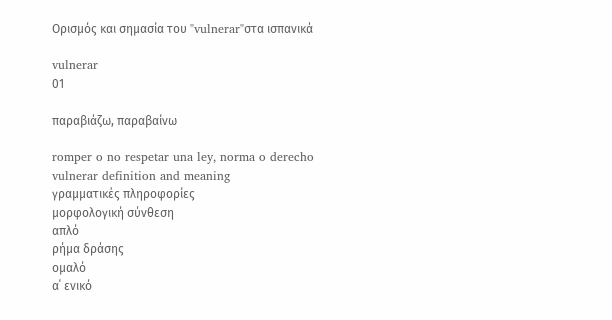Ορισμός και σημασία του "vulnerar"στα ισπανικά

vulnerar
01

παραβιάζω, παραβαίνω

romper o no respetar una ley, norma o derecho
vulnerar definition and meaning
γραμματικές πληροφορίες
μορφολογική σύνθεση
απλό
ρήμα δράσης
ομαλό
α΄ ενικό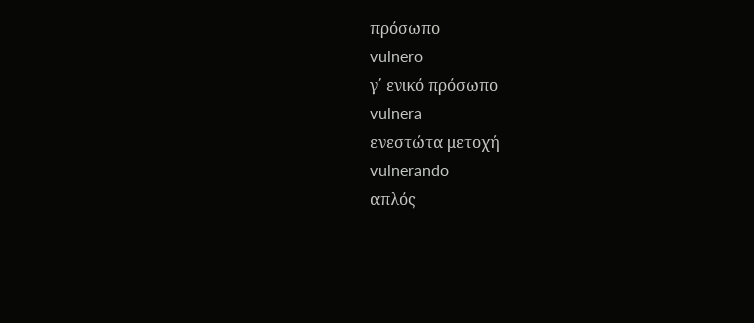πρόσωπο
vulnero
γ΄ ενικό πρόσωπο
vulnera
ενεστώτα μετοχή
vulnerando
απλός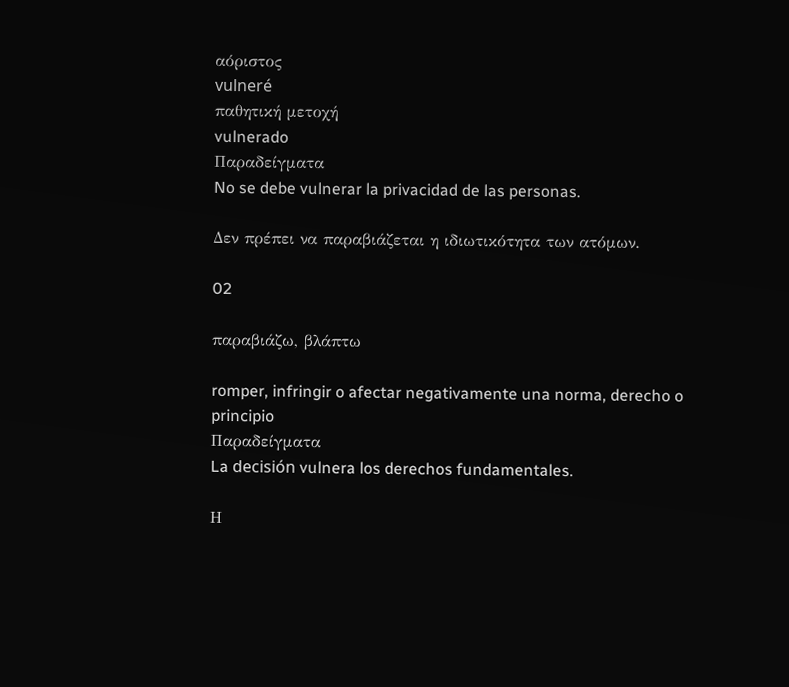αόριστος
vulneré
παθητική μετοχή
vulnerado
Παραδείγματα
No se debe vulnerar la privacidad de las personas.

Δεν πρέπει να παραβιάζεται η ιδιωτικότητα των ατόμων.

02

παραβιάζω, βλάπτω

romper, infringir o afectar negativamente una norma, derecho o principio
Παραδείγματα
La decisión vulnera los derechos fundamentales.

Η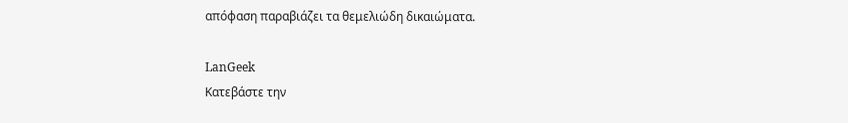απόφαση παραβιάζει τα θεμελιώδη δικαιώματα.

LanGeek
Κατεβάστε την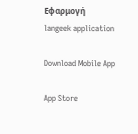Εφαρμογή
langeek application

Download Mobile App

App Store